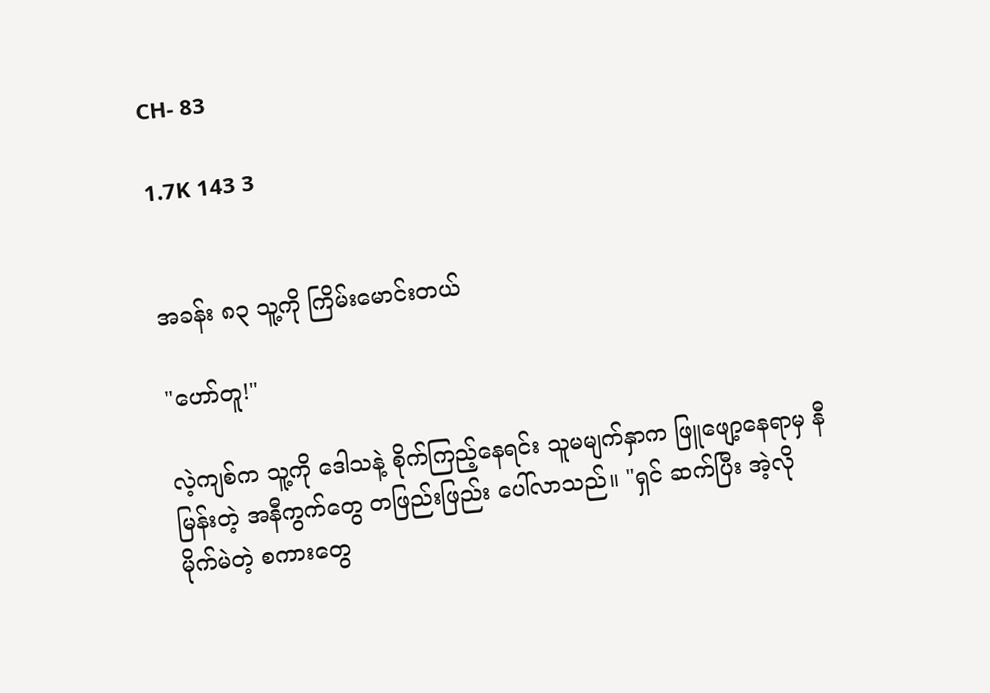CH- 83

1.7K 143 3


အခန်း ၈၃ သူ့ကို ကြိမ်းမောင်းတယ်

"ဟော်တူ!"

လဲ့ကျစ်က သူ့ကို ဒေါသနဲ့ စိုက်ကြည့်နေရင်း သူမမျက်နှာက ဖြူဖျော့နေရာမှ နီမြန်းတဲ့ အနီကွက်တွေ တဖြည်းဖြည်း ပေါ်လာသည်။ "ရှင် ဆက်ပြီး အဲ့လိုမိုက်မဲတဲ့ စကားတွေ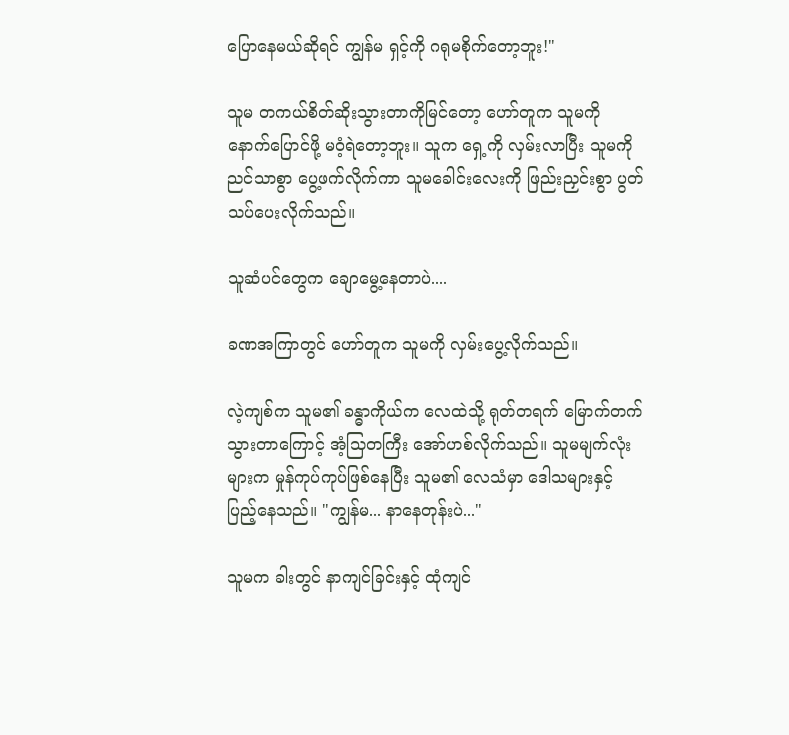ပြောနေမယ်ဆိုရင် ကျွန်မ ရှင့်ကို ဂရုမစိုက်တော့ဘူး!"

သူမ တကယ်စိတ်ဆိုးသွားတာကိုမြင်တော့ ဟော်တူက သူမကို နောက်ပြောင်ဖို့ မဝံ့ရဲတော့ဘူး။ သူက ရှေ့ကို လှမ်းလာပြီး သူမကို ညင်သာစွာ ပွေ့ဖက်လိုက်ကာ သူမခေါင်းလေးကို ဖြည်းညှင်းစွာ ပွတ်သပ်ပေးလိုက်သည်။

သူဆံပင်တွေက ချောမွေ့နေတာပဲ....

ခဏအကြာတွင် ဟော်တူက သူမကို လှမ်းပွေ့လိုက်သည်။

လဲ့ကျစ်က သူမ၏ ခန္ဓာကိုယ်က လေထဲသို့ ရုတ်တရက် မြောက်တက်သွားတာကြောင့် အံ့သြတကြီး အော်ဟစ်လိုက်သည်။ သူမမျက်လုံးများက မှုန်ကုပ်ကုပ်ဖြစ်နေပြီး သူမ၏ လေသံမှာ ဒေါသများနှင့် ပြည့်နေသည်။ "ကျွန်မ... နာနေတုန်းပဲ..."

သူမက ခါးတွင် နာကျင်ခြင်းနှင့် ထုံကျင်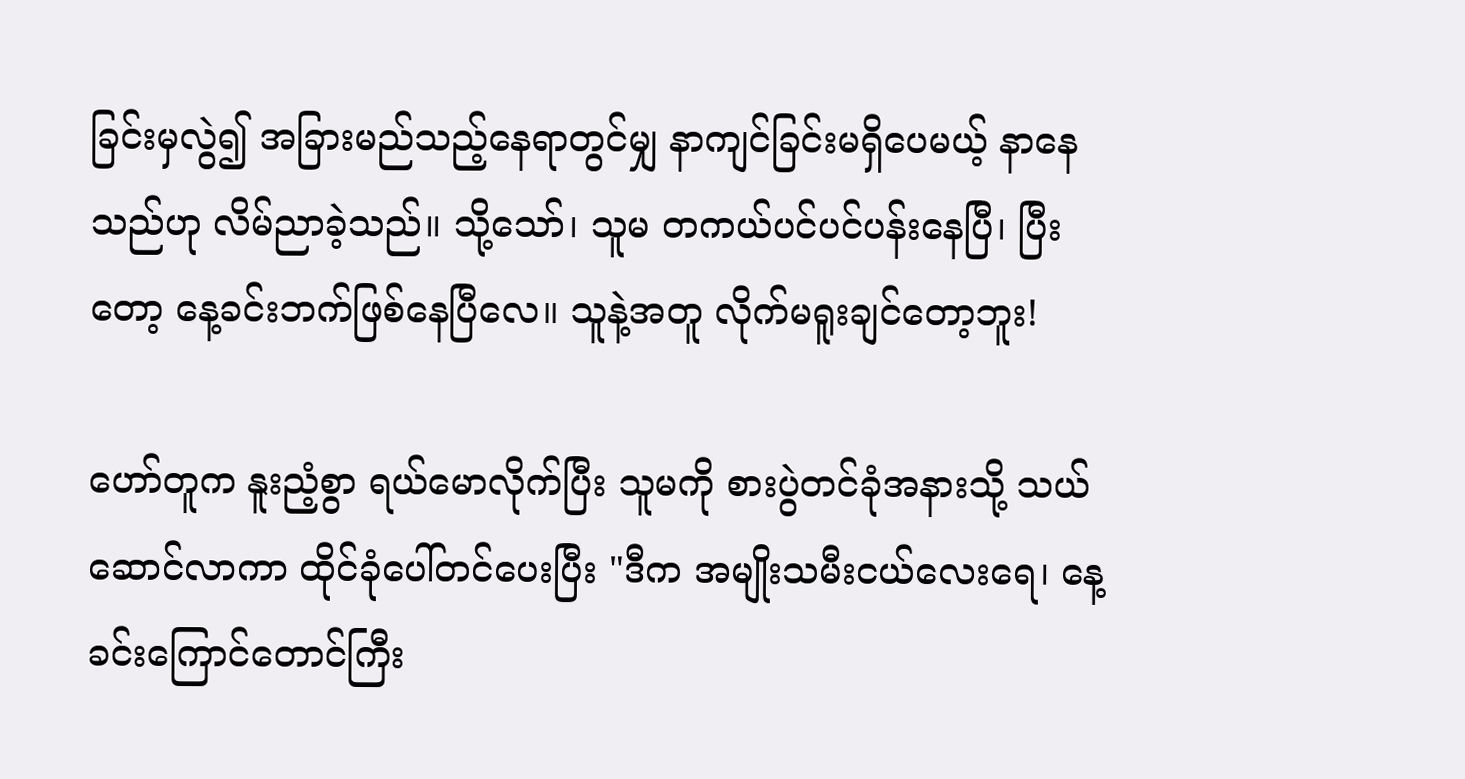ခြင်းမှလွဲ၍ အခြားမည်သည့်နေရာတွင်မျှ နာကျင်ခြင်းမရှိပေမယ့် နာနေသည်ဟု လိမ်ညာခဲ့သည်။ သို့သော်၊ သူမ တကယ်ပင်ပင်ပန်းနေပြီ၊ ပြီးတော့ နေ့ခင်းဘက်ဖြစ်နေပြီလေ။ သူနဲ့အတူ လိုက်မရူးချင်တော့ဘူး!

ဟော်တူက နူးညံ့စွာ ရယ်မောလိုက်ပြီး သူမကို စားပွဲတင်ခုံအနားသို့ သယ်ဆောင်လာကာ ထိုင်ခုံပေါ်တင်ပေးပြီး "ဒီက အမျိုးသမီးငယ်လေးရေ၊ နေ့ခင်းကြောင်တောင်ကြီး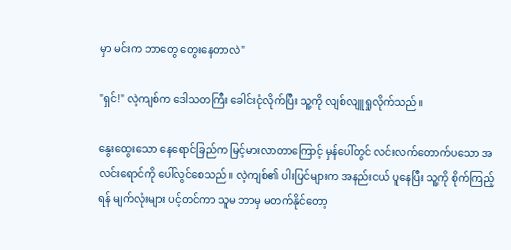မှာ မင်းက ဘာတွေ တွေးနေတာလဲ"

"ရှင်!" လဲ့ကျစ်က ဒေါသတကြီး ခေါင်းငုံလိုက်ပြီး သူ့ကို လျစ်လျူရှုလိုက်သည်။

နွေးထွေးသော နေရောင်ခြည်က မြင့်မားလာတာကြောင့် မှန်ပေါ်တွင် လင်းလက်တောက်ပသော အလင်းရောင်ကို ပေါ်လွင်စေသည်။ လဲ့ကျစ်၏ ပါးပြင်များက အနည်းငယ် ပူနေပြီး သူ့ကို စိုက်ကြည့်ရန် မျက်လုံးများ ပင့်တင်ကာ သူမ ဘာမှ မတက်နိုင်တော့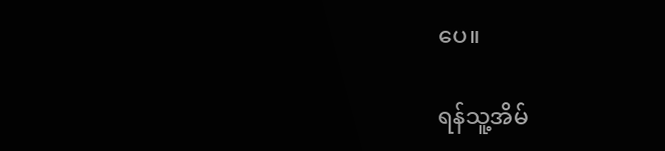ပေ။

ရန်သူ့အိမ်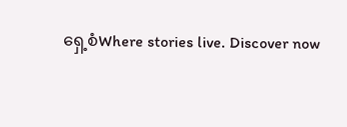ရှေ့စံWhere stories live. Discover now